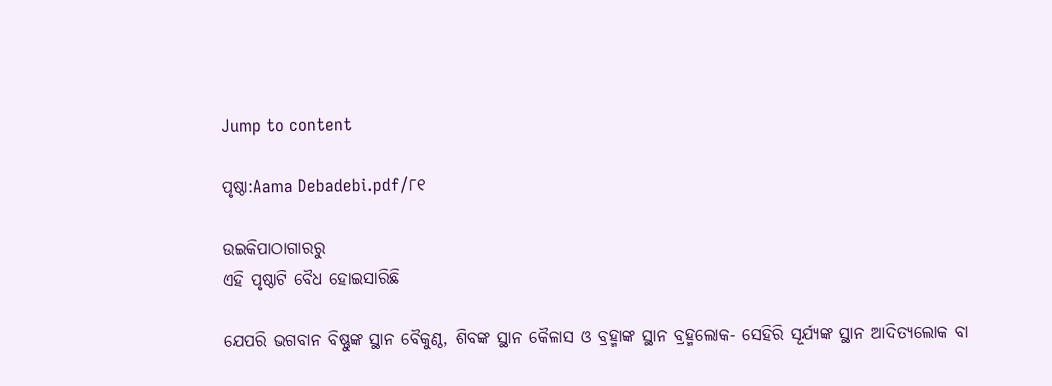Jump to content

ପୃଷ୍ଠା:Aama Debadebi.pdf/୮୧

ଉଇକିପାଠାଗାର‌ରୁ
ଏହି ପୃଷ୍ଠାଟି ବୈଧ ହୋଇସାରିଛି

ଯେପରି ଭଗବାନ ବିଷ୍ଣୁଙ୍କ ସ୍ଥାନ ବୈକୁଣ୍ଠ, ଶିବଙ୍କ ସ୍ଥାନ କୈଳାସ ଓ ବ୍ରହ୍ମାଙ୍କ ସ୍ଥାନ ବ୍ରହ୍ମଲୋକ- ସେହିରି ସୂର୍ଯ୍ୟଙ୍କ ସ୍ଥାନ ଆଦିତ୍ୟଲୋକ ବା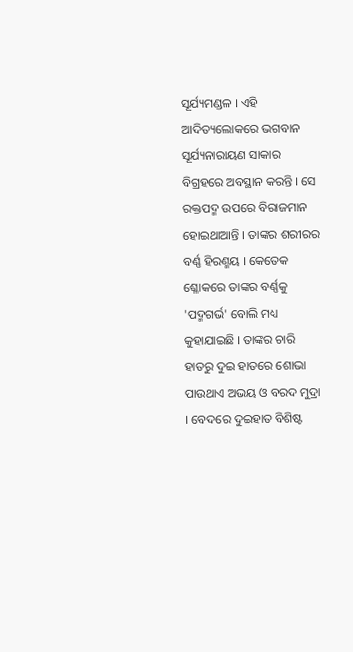ସୂର୍ଯ୍ୟମଣ୍ଡଳ । ଏହି ଆଦିତ୍ୟଲୋକରେ ଭଗବାନ ସୂର୍ଯ୍ୟନାରାୟଣ ସାକାର ବିଗ୍ରହରେ ଅବସ୍ଥାନ କରନ୍ତି । ସେ ରକ୍ତପଦ୍ମ ଉପରେ ବିରାଜମାନ ହୋଇଥାଆନ୍ତି । ତାଙ୍କର ଶରୀରର ବର୍ଣ୍ଣ ହିରଣ୍ମୟ । କେତେକ ଶ୍ଳୋକରେ ତାଙ୍କର ବର୍ଣ୍ଣକୁ 'ପଦ୍ମଗର୍ଭ' ବୋଲି ମଧ୍ୟ କୁହାଯାଇଛି । ତାଙ୍କର ଚାରି ହାତରୁ ଦୁଇ ହାତରେ ଶୋଭା ପାଉଥାଏ ଅଭୟ ଓ ବରଦ ମୁଦ୍ରା । ବେଦରେ ଦୁଇହାତ ବିଶିଷ୍ଟ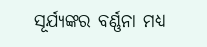ସୂର୍ଯ୍ୟଙ୍କର ବର୍ଣ୍ଣନା ମଧ୍ୟ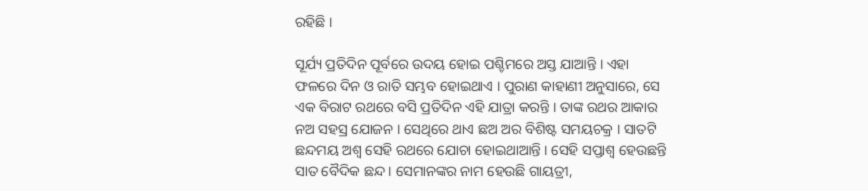ରହିଛି ।

ସୂର୍ଯ୍ୟ ପ୍ରତିଦିନ ପୂର୍ବରେ ଉଦୟ ହୋଇ ପଶ୍ଚିମରେ ଅସ୍ତ ଯାଆନ୍ତି । ଏହା ଫଳରେ ଦିନ ଓ ରାତି ସମ୍ଭବ ହୋଇଥାଏ । ପୁରାଣ କାହାଣୀ ଅନୁସାରେ, ସେ ଏକ ବିରାଟ ରଥରେ ବସି ପ୍ରତିଦିନ ଏହି ଯାତ୍ରା କରନ୍ତି । ତାଙ୍କ ରଥର ଆକାର ନଅ ସହସ୍ର ଯୋଜନ । ସେଥିରେ ଥାଏ ଛଅ ଅର ବିଶିଷ୍ଟ ସମୟଚକ୍ର । ସାତଟି ଛନ୍ଦମୟ ଅଶ୍ୱ ସେହି ରଥରେ ଯୋଚା ହୋଇଥାଆନ୍ତି । ସେହି ସପ୍ତାଶ୍ୱ ହେଉଛନ୍ତି ସାତ ବୈଦିକ ଛନ୍ଦ । ସେମାନଙ୍କର ନାମ ହେଉଛି ଗାୟତ୍ରୀ,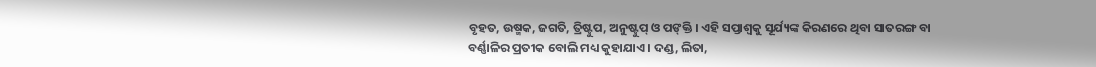ବୃହତ, ଉଷ୍ମକ, ଜଗତି, ତ୍ରିଷ୍ଟୁପ, ଅନୁଷ୍ଟୁ‌ପ୍ ଓ ପଙ୍‌କ୍ତି । ଏହି ସପ୍ତାଶ୍ୱକୁ ସୂର୍ଯ୍ୟଙ୍କ କିରଣରେ ଥିବା ସାତରଙ୍ଗ ବା ବର୍ଣ୍ଣାଳିର ପ୍ରତୀକ ବୋଲି ମଧ୍ୟ କୁହାଯାଏ । ଦଣ୍ଡ, ଲିତା,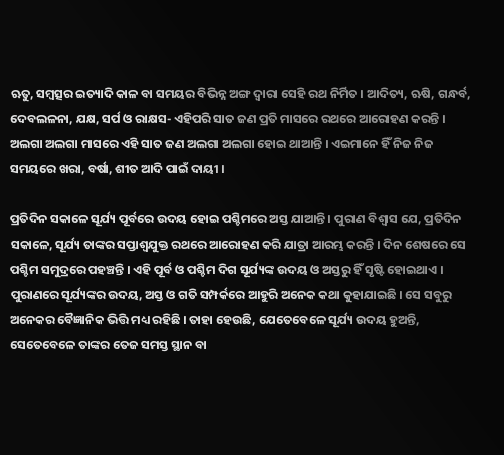ଋତୁ, ସମ୍ବତ୍ସର ଇତ୍ୟାଦି କାଳ ବା ସମୟର ବିଭିନ୍ନ ଅଙ୍ଗ ଦ୍ୱାରା ସେହି ରଥ ନିର୍ମିତ । ଆଦିତ୍ୟ, ଋଷି, ଗନ୍ଧର୍ବ, ଦେବଲଳନା, ଯକ୍ଷ, ସର୍ପ ଓ ରାକ୍ଷସ- ଏହିପରି ସାତ ଜଣ ପ୍ରତି ମାସରେ ରଥରେ ଆରୋହଣ କରନ୍ତି । ଅଲଗା ଅଲଗା ମାସରେ ଏହି ସାତ ଜଣ ଅଲଗା ଅଲଗା ହୋଇ ଥାଆନ୍ତି । ଏଇମାନେ ହିଁ ନିଜ ନିଜ ସମୟରେ ଖରା, ବର୍ଷା, ଶୀତ ଆଦି ପାଇଁ ଦାୟୀ ।

ପ୍ରତିଦିନ ସକାଳେ ସୂର୍ଯ୍ୟ ପୂର୍ବରେ ଉଦୟ ହୋଇ ପଶ୍ଚିମରେ ଅସ୍ତ ଯାଆନ୍ତି । ପୁରାଣ ବିଶ୍ୱାସ ଯେ, ପ୍ରତିଦିନ ସକାଳେ, ସୂର୍ଯ୍ୟ ତାଙ୍କର ସପ୍ତାଶ୍ୱଯୁକ୍ତ ରଥରେ ଆରୋହଣ କରି ଯାତ୍ରା ଆରମ୍ଭ କରନ୍ତି । ଦିନ ଶେଷରେ ସେ ପଶ୍ଚିମ ସମୁଦ୍ରରେ ପହଞ୍ଚନ୍ତି । ଏହି ପୂର୍ବ ଓ ପଶ୍ଚିମ ଦିଗ ସୂର୍ଯ୍ୟଙ୍କ ଉଦୟ ଓ ଅସ୍ତରୁ ହିଁ ସୃଷ୍ଟି ହୋଇଥାଏ । ପୁରାଣରେ ସୂର୍ଯ୍ୟଙ୍କର ଉଦୟ, ଅସ୍ତ ଓ ଗତି ସମ୍ପର୍କରେ ଆହୁରି ଅନେକ କଥା କୁହାଯାଇଛି । ସେ ସବୁରୁ ଅନେକର ବୈଜ୍ଞାନିକ ଭିତ୍ତି ମଧ୍ୟ ରହିଛି । ତାହା ହେଉଛି, ଯେତେବେଳେ ସୂର୍ଯ୍ୟ ଉଦୟ ହୁଅନ୍ତି, ସେତେବେଳେ ତାଙ୍କର ତେଜ ସମସ୍ତ ସ୍ଥାନ ବା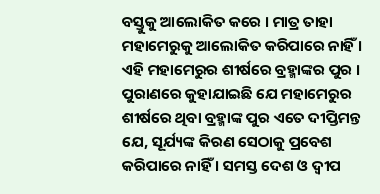ବସ୍ତୁକୁ ଆଲୋକିତ କରେ । ମାତ୍ର ତାହା ମହାମେରୁକୁ ଆଲୋକିତ କରିପାରେ ନାହିଁ । ଏହି ମହାମେରୁର ଶୀର୍ଷରେ ବ୍ରହ୍ମାଙ୍କର ପୁର । ପୁରାଣରେ କୁହାଯାଇଛି ଯେ ମହାମେରୁର ଶୀର୍ଷରେ ଥିବା ବ୍ରହ୍ମାଙ୍କ ପୁର ଏତେ ଦୀପ୍ତିମନ୍ତ ଯେ, ସୂର୍ଯ୍ୟଙ୍କ କିରଣ ସେଠାକୁ ପ୍ରବେଶ କରିପାରେ ନାହିଁ । ସମସ୍ତ ଦେଶ ଓ ଦ୍ୱୀପ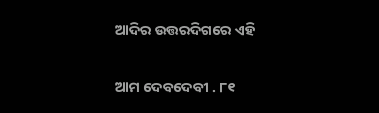ଆଦିର ଉତ୍ତରଦିଗରେ ଏହି

ଆମ ଦେବଦେବୀ . ୮୧